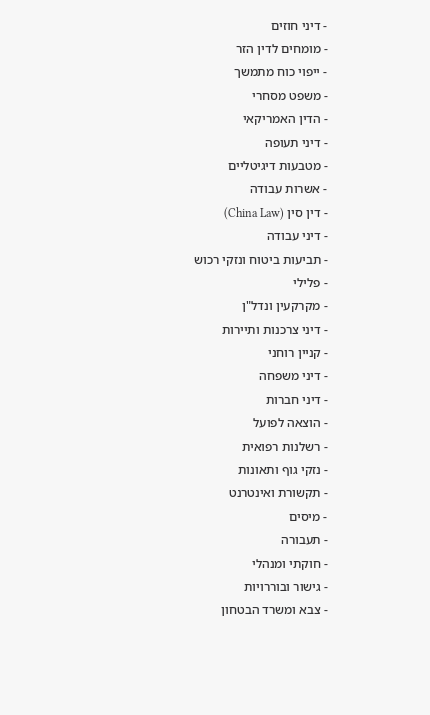- דיני חוזים
- מומחים לדין הזר
- ייפוי כוח מתמשך
- משפט מסחרי
- הדין האמריקאי
- דיני תעופה
- מטבעות דיגיטליים
- אשרות עבודה
- דין סין (China Law)
- דיני עבודה
- תביעות ביטוח ונזקי רכוש
- פלילי
- מקרקעין ונדל"ן
- דיני צרכנות ותיירות
- קניין רוחני
- דיני משפחה
- דיני חברות
- הוצאה לפועל
- רשלנות רפואית
- נזקי גוף ותאונות
- תקשורת ואינטרנט
- מיסים
- תעבורה
- חוקתי ומנהלי
- גישור ובוררויות
- צבא ומשרד הבטחון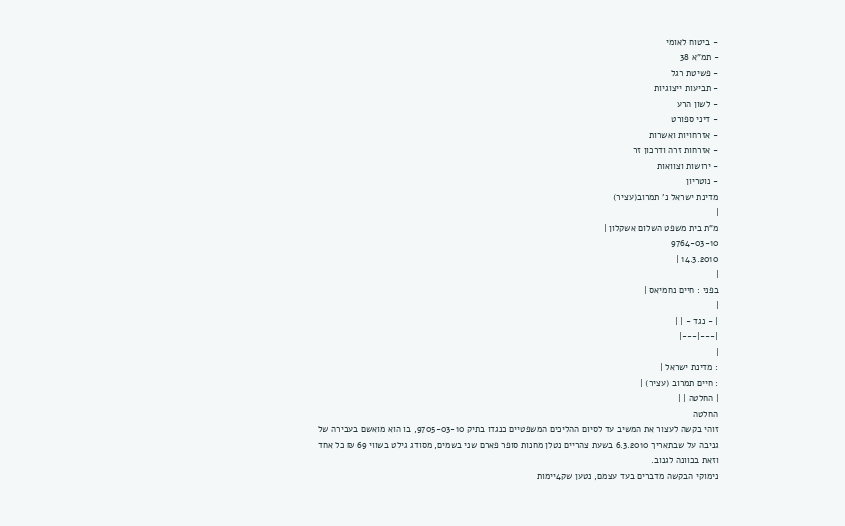- ביטוח לאומי
- תמ"א 38
- פשיטת רגל
- תביעות ייצוגיות
- לשון הרע
- דיני ספורט
- אזרחויות ואשרות
- אזרחות זרה ודרכון זר
- ירושות וצוואות
- נוטריון
מדינת ישראל נ' תמרוב(עציר)
|
מ"ת בית משפט השלום אשקלון |
9764-03-10
14.3.2010 |
|
בפני : חיים נחמיאס |
|
| - נגד - | |
|---|---|
|
: מדינת ישראל |
: חיים תמרוב (עציר) |
| החלטה | |
החלטה
זוהי בקשה לעצור את המשיב עד לסיום ההליכים המשפטיים כנגדו בתיק 9705-03-10, בו הוא מואשם בעבירה של גניבה על שבתאריך 6.3.2010 בשעת צהריים נטלן מחנות סופר פארם שני בשמים, מסודג גילט בשווי 69 ₪ כל אחד וזאת בכוונה לגנוב.
נימוקי הבקשה מדברים בעד עצמם, נטען שק4יימות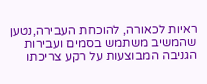ראיות לכאורה, להוכחת העבירה,נטען שהמשיב משתמש בסמים ועבירות הגניבה המבוצעות על רקע צריכתו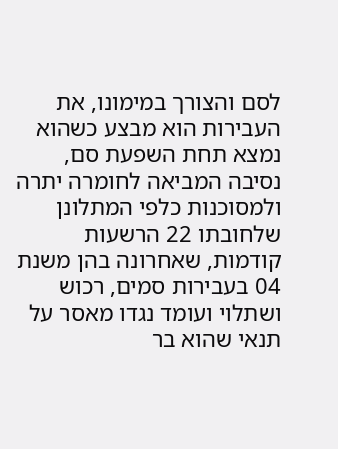לסם והצורך במימונו, את העבירות הוא מבצע כשהוא נמצא תחת השפעת סם, נסיבה המביאה לחומרה יתרה ולמסוכנות כלפי המתלונן שלחובתו 22 הרשעות קודמות, שאחרונה בהן משנת 04 בעבירות סמים, רכוש ושתלוי ועומד נגדו מאסר על תנאי שהוא בר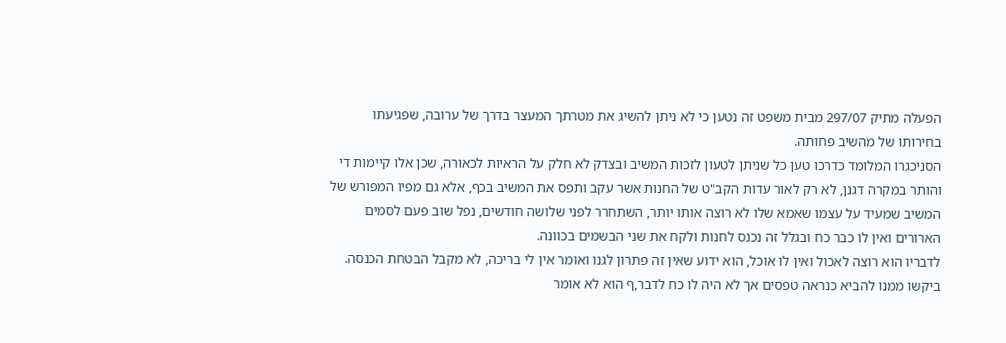הפעלה מתיק 297/07 מבית משפט זה נטען כי לא ניתן להשיג את מטרתך המעצר בדרך של ערובה, שפגיעתו בחירותו של מהשיב פחותה.
הסניכגרו המלומד כדרכו טען כל שניתן לטעון לזכות המשיב ובצדק לא חלק על הראיות לכאורה, שכן אלו קיימות די והותר במקרה דגנן, לא רק לאור עדות הקב"ט של החנות אשר עקב ותפס את המשיב בכף, אלא גם מפיו המפורש של המשיב שמעיד על עצמו שאמא שלו לא רוצה אותו יותר, השתחרר לפני שלושה חודשים, נפל שוב פעם לסמים הארורים ואין לו כבר כח ובגלל זה נכנס לחנות ולקח את שני הבשמים בכוונה.
לדבריו הוא רוצה לאכול ואין לו אוכל, הוא ידוע שאין זה פתרון לגנו ואומר אין לי בריכה, לא מקבל הבטחת הכנסה. ביקשו ממנו להביא כנראה טפסים אך לא היה לו כח לדבר,ף הוא לא אומר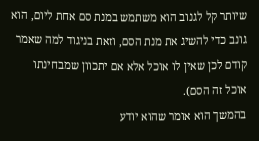שיותר קל לגנוב הוא משתמש במנת סם אחת ליום, הוא גונב כדי להשיג את מנת הסם, וזאת בניגוד למה שאמר קודם לכן שאין לו אוכל אלא אם יתכוון שמבחינתו אוכל זה הסם).
בהמשך הוא אומר שהוא יודע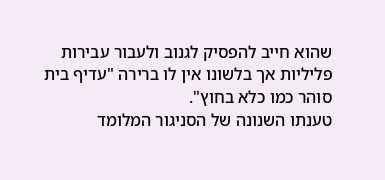שהוא חייב להפסיק לגנוב ולעבור עבירות פליליות אך בלשונו אין לו ברירה "עדיף בית סוהר כמו כלא בחוץ".
טענתו השנונה של הסניגור המלומד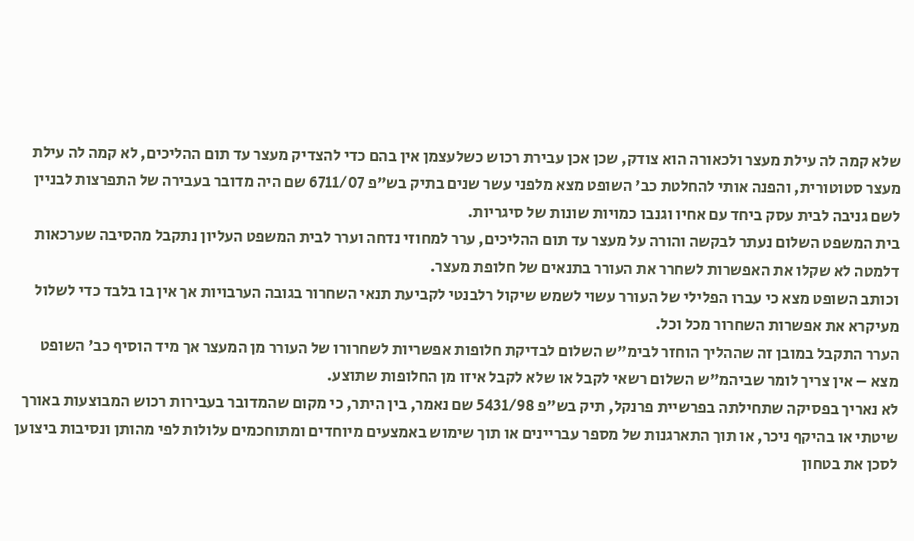שלא קמה לה עילת מעצר ולכאורה הוא צודק, שכן אכן עבירת רכוש כשלעצמן אין בהם כדי להצדיק מעצר עד תום ההליכים, לא קמה לה עילת מעצר סטוטורית, והפנה אותי להחלטת כב' השופט מצא מלפני עשר שנים בתיק בש"פ 6711/07 שם היה מדובר בעבירה של התפרצות לבניין לשם גניבה לבית עסק ביחד עם אחיו וגנבו כמויות שונות של סיגריות.
בית המשפט השלום נעתר לבקשה והורה על מעצר עד תום ההליכים, ערר למחוזי נדחה וערר לבית המשפט העליון נתקבל מהסיבה שערכאות דלמטה לא שקלו את האפשרות לשחרר את העורר בתנאים של חלופת מעצר.
וכותב השופט מצא כי עברו הפלילי של העורר עשוי לשמש שיקול רלבנטי לקביעת תנאי השחרור בגובה הערבויות אך אין בו בלבד כדי לשלול מעיקרא את אפשרות השחרור מכל וכל.
הערר התקבל במובן זה שההליך הוחזר לבימ"ש השלום לבדיקת חלופות אפשריות לשחרורו של העורר מן המעצר אך מיד הוסיף כב' השופט מצא – אין צריך לומר שביהמ"ש השלום רשאי לקבל או שלא לקבל איזו מן החלופות שתוצע.
לא נאריך בפסיקה שתחילתה בפרשיית פרנקל, תיק בש"פ 5431/98 שם נאמר, בין היתר, כי מקום שהמדובר בעבירות רכוש המבוצעות באורך שיטתי או בהיקף ניכר, או תוך התארגנות של מספר עבריינים או תוך שימוש באמצעים מיוחדים ומתוחכמים עלולות לפי מהותן ונסיבות ביצוען לסכן את בטחון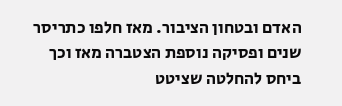האדם ובטחון הציבור. מאז חלפו כתריסר שנים ופסיקה נוספת הצטברה מאז וכך ביחס להחלטה שציטט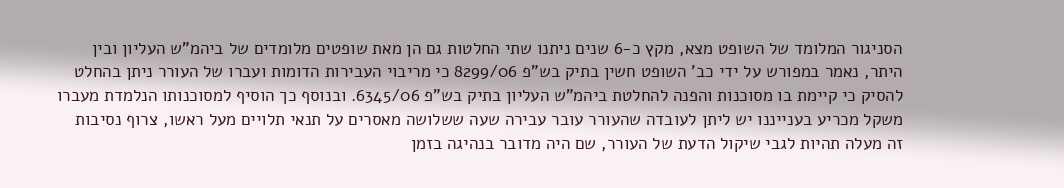הסניגור המלומד של השופט מצא, מקץ כ-6 שנים ניתנו שתי החלטות גם הן מאת שופטים מלומדים של ביהמ"ש העליון ובין היתר, נאמר במפורש על ידי כב' השופט חשין בתיק בש"פ 8299/06 כי מריבוי העבירות הדומות ועברו של העורר ניתן בהחלט להסיק כי קיימת בו מסוכנות והפנה להחלטת ביהמ"ש העליון בתיק בש"פ 6345/06. ובנוסף כך הוסיף למסוכנותו הנלמדת מעברו משקל מכריע בענייננו יש ליתן לעובדה שהעורר עובר עבירה שעה ששלושה מאסרים על תנאי תלויים מעל ראשו, צרוף נסיבות זה מעלה תהיות לגבי שיקול הדעת של העורר, שם היה מדובר בנהיגה בזמן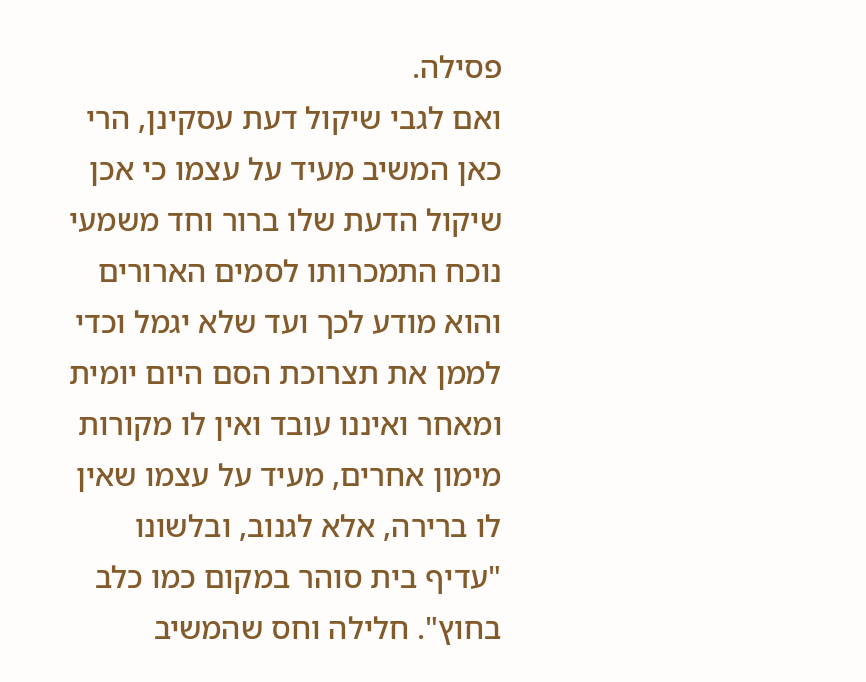פסילה.
ואם לגבי שיקול דעת עסקינן, הרי כאן המשיב מעיד על עצמו כי אכן שיקול הדעת שלו ברור וחד משמעי נוכח התמכרותו לסמים הארורים והוא מודע לכך ועד שלא יגמל וכדי לממן את תצרוכת הסם היום יומית ומאחר ואיננו עובד ואין לו מקורות מימון אחרים, מעיד על עצמו שאין לו ברירה, אלא לגנוב, ובלשונו "עדיף בית סוהר במקום כמו כלב בחוץ". חלילה וחס שהמשיב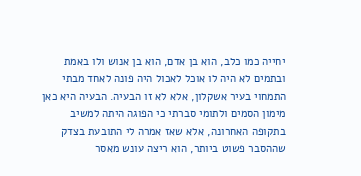יחייה כמו כלב, הוא בן אדם, הוא בן אנוש ולו באמת ובתמים לא היה לו אוכל לאכול היה פונה לאחד מבתי התמחוי בעיר אשקלון, אלא לא זו הבעיה. הבעיה היא כאן מימון הסמים ולתומי סברתי כי הפוגה היתה למשיב בתקופה האחרונה, אלא שאז אמרה לי התובעת בצדק שההסבר פשוט ביותר, הוא ריצה עונש מאסר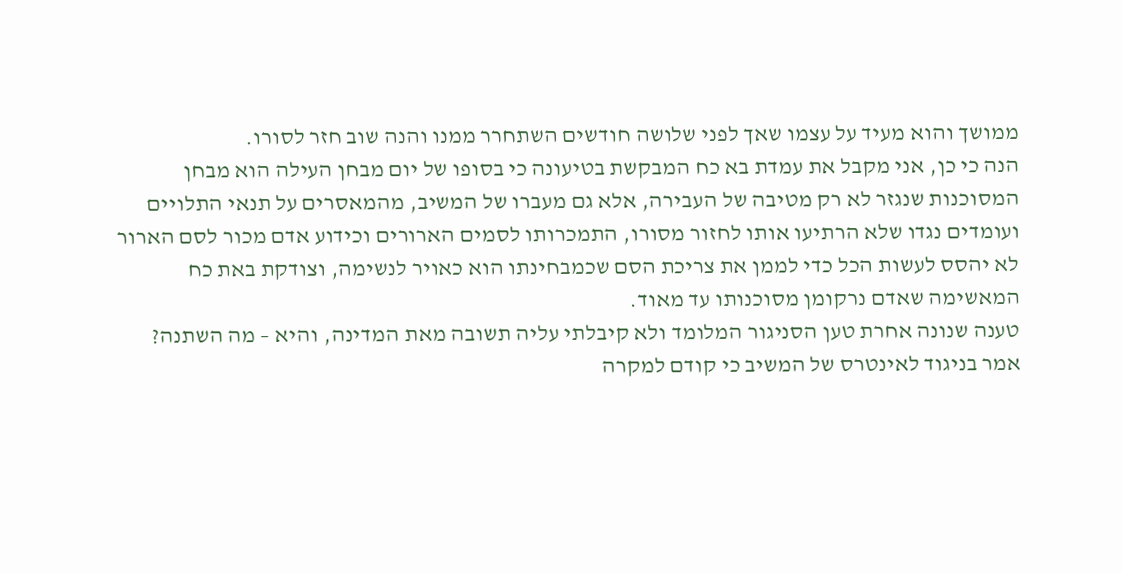ממושך והוא מעיד על עצמו שאך לפני שלושה חודשים השתחרר ממנו והנה שוב חזר לסורו.
הנה כי כן, אני מקבל את עמדת בא כח המבקשת בטיעונה כי בסופו של יום מבחן העילה הוא מבחן המסוכנות שנגזר לא רק מטיבה של העבירה, אלא גם מעברו של המשיב, מהמאסרים על תנאי התלויים ועומדים נגדו שלא הרתיעו אותו לחזור מסורו, התמכרותו לסמים הארורים וכידוע אדם מכור לסם הארור לא יהסס לעשות הכל כדי לממן את צריכת הסם שכמבחינתו הוא כאויר לנשימה, וצודקת באת כח המאשימה שאדם נרקומן מסוכנותו עד מאוד.
טענה שנונה אחרת טען הסניגור המלומד ולא קיבלתי עליה תשובה מאת המדינה, והיא – מה השתנה? אמר בניגוד לאינטרס של המשיב כי קודם למקרה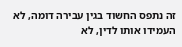זה נתפס החשוד בגין עבירה דומה, לא העמידו אותו לדין, לא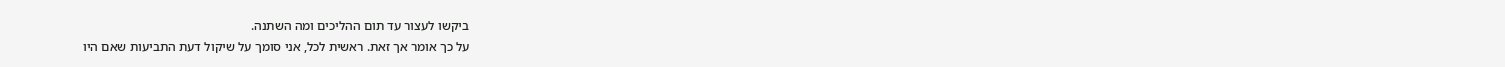ביקשו לעצור עד תום ההליכים ומה השתנה.
על כך אומר אך זאת. ראשית לכל, אני סומך על שיקול דעת התביעות שאם היו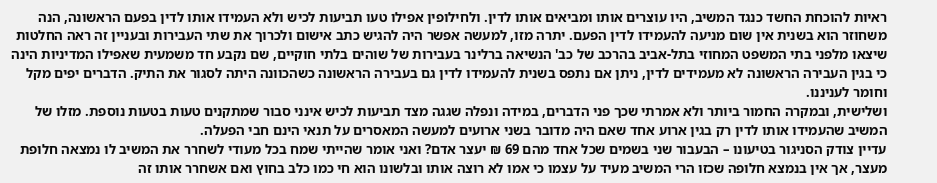ראיות להוכחת החשד כנגד המשיב, היו עוצרים אותו ומביאים אותו לדין. ולחילופין אפילו טעו תביעות לכיש ולא העמידו אותו לדין בפעם הראשונה, הנה משחוזר הוא בשנית אין שום מניעה להעמידו לדין הפעם. יתרה מזו, למעשה אפשר היה להגיש כתב אישום ולכרוך את שתי העבירות ובעניין זה ראה החלטות שיצאו מלפני בתי המשפט המחוזי בתל-אביב בהרכב של כב' הנשיאה ברלינר בעבירות של שוהים בלתי חוקיים, שם נקבע חד משמעית שאפילו המדיניות הינה כי בגין העבירה הראשונה לא מעמידים לדין, ניתן אם נתפס בשנית להעמידו לדין גם בעבירה הראשונה כשהכוונה היתה לסגור את התיק. הדברים יפים מקל וחומר לעניננו.
ושלישית, ובמקרה החמור ביותר ולא אמרתי שכך פני הדברים, במידה ונפלה שגגה מצד תביעות לכיש אינני סבור שמתקנים טעות בטעות נוספת. מזלו של המשיב שהעמידו אותו לדין רק בגין ארוע אחד שאם היה מדובר בשני ארועים למעשה המאסרים על תנאי הינם חבי הפעלה.
עדיין צודק הסניגור בטיעונו – הבעבור שני בשמים שכל אחד מהם 69 ₪ יעצר אדם? ואני אומר שהייתי שמח בכל מעודי לשחרר את המשיב לו נמצאה חלופת מעצר, אך אין בנמצא חלופה שכזו הרי המשיב מעיד על עצמו כי אמו לא רוצה אותו ובלשונו הוא חי כמו כלב בחוץ ואם אשחרר אותו זה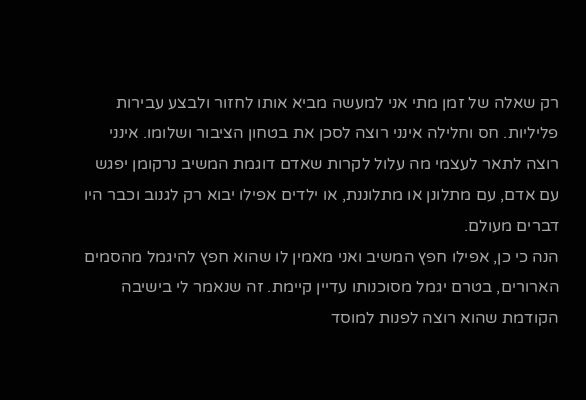רק שאלה של זמן מתי אני למעשה מביא אותו לחזור ולבצע עבירות פליליות. חס וחלילה אינני רוצה לסכן את בטחון הציבור ושלומו. אינני רוצה לתאר לעצמי מה עלול לקרות שאדם דוגמת המשיב נרקומן יפגש עם אדם, עם מתלונן או מתלוננת, או ילדים אפילו יבוא רק לגנוב וכבר היו דברים מעולם.
הנה כי כן, אפילו חפץ המשיב ואני מאמין לו שהוא חפץ להיגמל מהסמים הארורים, בטרם יגמל מסוכנותו עדיין קיימת. זה שנאמר לי בישיבה הקודמת שהוא רוצה לפנות למוסד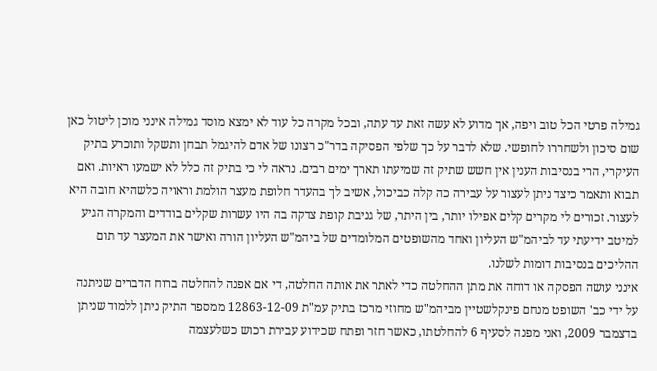גמילה פרטי הכל טוב ויפה, אך מדוע לא עשה זאת עד עתה, ובכל מקרה כל עוד לא ימצא מוסד גמילה אינני מוכן ליטול כאן שום סיכון ולשחררו לחופשי. שלא לדבר על כך שלפי הפסיקה בדר"כ רצונו של אדם להיגמל תבחן ותשקל ותוכרע בתיק העיקרי, הרי בנסיבות הענין אין חשש שתיק זה שמיעתו תארך ימים רבים. נראה לי כי בתיק זה כלל לא ישמעו ראיות. ואם תבוא ותאמר כיצד ניתן לעצור על עבירה כה קלה כביכול, אשיב לך בהעדר חלופת מעצר הולמת וראויה כלשהיא חובה היא לעצור. זכורים לי מקרים קלים אפילו יותר, בין היתר, של גניבת קופת צדקה בה היו עשרות שקלים בודדים והמקרה הגיע למיטב ידיעתי עד לביהמ"ש העליון ואחד מהשופטים המלומדים של ביהמ"ש העליון הורה ואישר את המעצר עד תום ההליכים בנסיבות דומות לשלנו.
אינני עושה הפסקה או דוחה את מתן ההחלטה כדי לאתר את אותה החלטה, די אם אפנה להחלטה ברוח הדברים שניתנה על ידי כב' השופט מנחם פינקלשטיין מביהמ"ש מחוזי מרכז בתיק עמ"ת 12863-12-09 ממספר התיק ניתן ללמוד שניתן בדצמבר 2009, ואני מפנה לסעיף 6 להחלטתו, כאשר חזר ופתח שכידוע עבירת רכוש כשלעצמה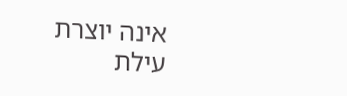אינה יוצרת עילת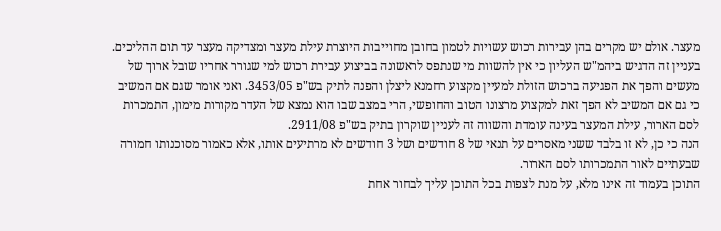מעצר. אולם יש מקרים בהן עבירות רכוש עשויות לטמון בחובן מחוייבות היוצרת עילת מעצר ומצדיקה מעצר עד תום ההליכים. בעניין זה הדגיש ביהמ"ש העליון כי אין להשוות מי שנתפס לראשונה בביצוע עבירת רכוש למי שגורר אחריו שובל ארוך של מעשים והפך את הפגיעה ברכוש הזולת למעיין מקצוע רחמנא ליצלן והפנה לתיק בש"פ 3453/05. ואני אומר שגם אם המשיב כי גם אם המשיב לא הפך זאת למקצוע מרצונו הטוב והחופשי, הרי במצב שבו הוא נמצא של העדר מקורות מימון, התמכרות לסם הארור, עילת המעצר בעינה עומדת והשווה זה לעניין שוקרון בתיק בש"פ 2911/08.
הנה כי כן, לא זו בלבד ששני מאסרים על תנאי של 8 חודשים ושל 3 חודשים לא מרתיעים אותו, אלא כאמור מסוכנותו חמורה שבעתיים לאור התמכרותו לסם הארור.
התוכן בעמוד זה אינו מלא, על מנת לצפות בכל התוכן עליך לבחור אחת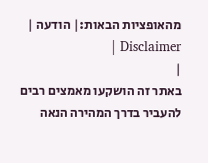מהאופציות הבאות:| הודעה | Disclaimer |
|
באתר זה הושקעו מאמצים רבים להעביר בדרך המהירה הנאה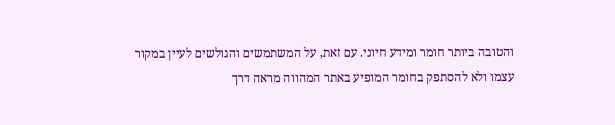והטובה ביותר חומר ומידע חיוני. עם זאת, על המשתמשים והגולשים לעיין במקור עצמו ולא להסתפק בחומר המופיע באתר המהווה מראה דרך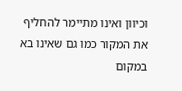וכיוון ואינו מתיימר להחליף את המקור כמו גם שאינו בא במקום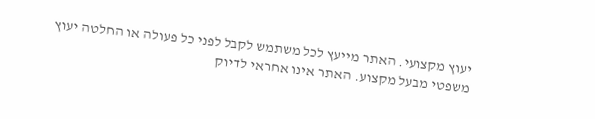יעוץ מקצועי. האתר מייעץ לכל משתמש לקבל לפני כל פעולה או החלטה יעוץ משפטי מבעל מקצוע. האתר אינו אחראי לדיוק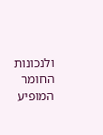ולנכונות החומר המופיע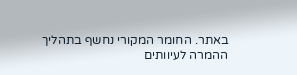באתר. החומר המקורי נחשף בתהליך ההמרה לעיוותים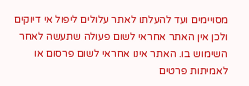מסויימים ועד להעלתו לאתר עלולים ליפול אי דיוקים ולכן אין האתר אחראי לשום פעולה שתעשה לאחר השימוש בו. האתר אינו אחראי לשום פרסום או לאמיתות פרטים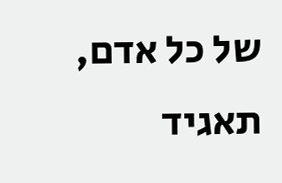של כל אדם, תאגיד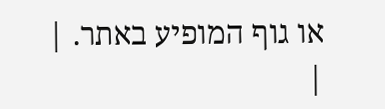או גוף המופיע באתר. |
|